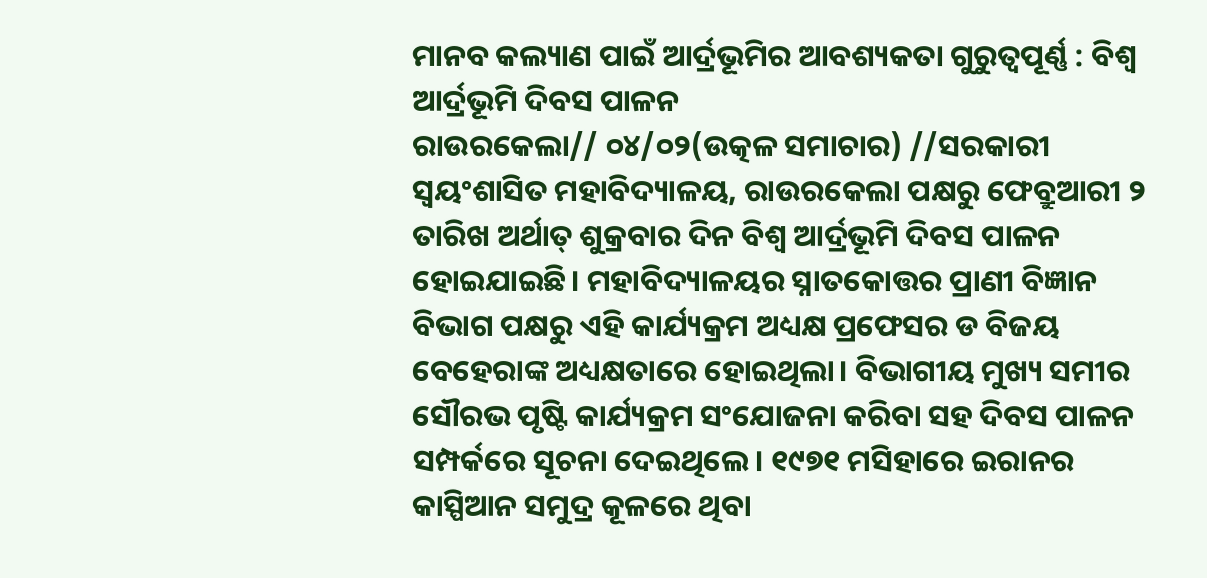ମାନବ କଲ୍ୟାଣ ପାଇଁ ଆର୍ଦ୍ରଭୂମିର ଆବଶ୍ୟକତା ଗୁରୁତ୍ୱପୂର୍ଣ୍ଣ : ବିଶ୍ୱ ଆର୍ଦ୍ରଭୂମି ଦିବସ ପାଳନ
ରାଉରକେଲା// ୦୪/୦୨(ଉତ୍କଳ ସମାଚାର) //ସରକାରୀ ସ୍ୱୟଂଶାସିତ ମହାବିଦ୍ୟାଳୟ, ରାଉରକେଲା ପକ୍ଷରୁ ଫେବ୍ରୁଆରୀ ୨ ତାରିଖ ଅର୍ଥାତ୍ ଶୁକ୍ରବାର ଦିନ ବିଶ୍ୱ ଆର୍ଦ୍ରଭୂମି ଦିବସ ପାଳନ ହୋଇଯାଇଛି। ମହାବିଦ୍ୟାଳୟର ସ୍ନାତକୋତ୍ତର ପ୍ରାଣୀ ବିଜ୍ଞାନ ବିଭାଗ ପକ୍ଷରୁ ଏହି କାର୍ଯ୍ୟକ୍ରମ ଅଧ୍ୟକ୍ଷ ପ୍ରଫେସର ଡ ବିଜୟ ବେହେରାଙ୍କ ଅଧ୍ୟକ୍ଷତାରେ ହୋଇଥିଲା। ବିଭାଗୀୟ ମୁଖ୍ୟ ସମୀର ସୌରଭ ପୃଷ୍ଟି କାର୍ଯ୍ୟକ୍ରମ ସଂଯୋଜନା କରିବା ସହ ଦିବସ ପାଳନ ସମ୍ପର୍କରେ ସୂଚନା ଦେଇଥିଲେ। ୧୯୭୧ ମସିହାରେ ଇରାନର କାସ୍ପିଆନ ସମୁଦ୍ର କୂଳରେ ଥିବା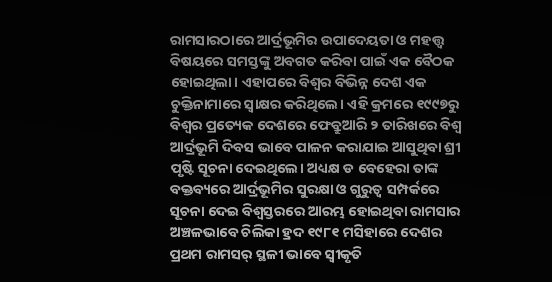ରାମସାରଠାରେ ଆର୍ଦ୍ରଭୂମିର ଉପାଦେୟତା ଓ ମହତ୍ତ୍ବ ବିଷୟରେ ସମସ୍ତଙ୍କୁ ଅବଗତ କରିବା ପାଇଁ ଏକ ବୈଠକ ହୋଇଥିଲା। ଏହାପରେ ବିଶ୍ୱର ବିଭିନ୍ନ ଦେଶ ଏକ ଚୁକ୍ତିନାମାରେ ସ୍ୱାକ୍ଷର କରିଥିଲେ। ଏହି କ୍ରମରେ ୧୯୯୭ରୁ ବିଶ୍ବର ପ୍ରତ୍ୟେକ ଦେଶରେ ଫେବ୍ରୁଆରି ୨ ତାରିଖରେ ବିଶ୍ବ ଆର୍ଦ୍ରଭୂମି ଦିବସ ଭାବେ ପାଳନ କରାଯାଇ ଆସୁଥିବା ଶ୍ରୀ ପୃଷ୍ଟି ସୂଚନା ଦେଇଥିଲେ। ଅଧ୍ୟକ୍ଷ ଡ ବେହେରା ତାଙ୍କ ବକ୍ତବ୍ୟରେ ଆର୍ଦ୍ରଭୂମିର ସୁରକ୍ଷା ଓ ଗୁରୁତ୍ୱ ସମ୍ପର୍କରେ ସୂଚନା ଦେଇ ବିଶ୍ୱସ୍ତରରେ ଆରମ୍ଭ ହୋଇଥିବା ରାମସାର ଅଞ୍ଚଳଭାବେ ଚିଲିକା ହ୍ରଦ ୧୯୮୧ ମସିହାରେ ଦେଶର ପ୍ରଥମ ରାମସର୍ ସ୍ଥଳୀ ଭାବେ ସ୍ୱୀକୃତି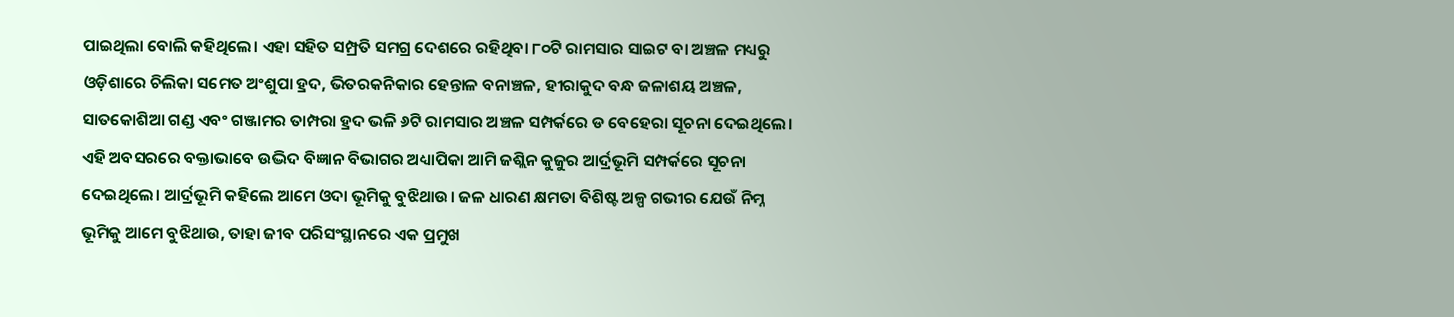ପାଇଥିଲା ବୋଲି କହିଥିଲେ। ଏହା ସହିତ ସମ୍ପ୍ରତି ସମଗ୍ର ଦେଶରେ ରହିଥିବା ୮୦ଟି ରାମସାର ସାଇଟ ବା ଅଞ୍ଚଳ ମଧ୍ୟରୁ ଓଡ଼ିଶାରେ ଚିଲିକା ସମେତ ଅଂଶୁପା ହ୍ରଦ, ଭିତରକନିକାର ହେନ୍ତାଳ ବନାଞ୍ଚଳ, ହୀରାକୁଦ ବନ୍ଧ ଜଳାଶୟ ଅଞ୍ଚଳ, ସାତକୋଶିଆ ଗଣ୍ଡ ଏବଂ ଗଞ୍ଜାମର ତାମ୍ପରା ହ୍ରଦ ଭଳି ୬ଟି ରାମସାର ଅଞ୍ଚଳ ସମ୍ପର୍କରେ ଡ ବେହେରା ସୂଚନା ଦେଇଥିଲେ। ଏହି ଅବସରରେ ବକ୍ତାଭାବେ ଉଦ୍ଭିଦ ବିଜ୍ଞାନ ବିଭାଗର ଅଧ୍ୟାପିକା ଆମି ଜଶ୍ଲିନ କୁଜୁର ଆର୍ଦ୍ରଭୂମି ସମ୍ପର୍କରେ ସୂଚନା ଦେଇଥିଲେ। ଆର୍ଦ୍ରଭୂମି କହିଲେ ଆମେ ଓଦା ଭୂମିକୁ ବୁଝିଥାଉ। ଜଳ ଧାରଣ କ୍ଷମତା ବିଶିଷ୍ଟ ଅଳ୍ପ ଗଭୀର ଯେଉଁ ନିମ୍ନ ଭୂମିକୁ ଆମେ ବୁଝିଥାଉ, ତାହା ଜୀବ ପରିସଂସ୍ଥାନରେ ଏକ ପ୍ରମୁଖ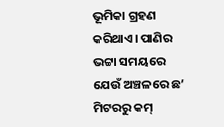ଭୂମିକା ଗ୍ରହଣ କରିଥାଏ। ପାଣିର ଭଟ୍ଟା ସମୟରେ ଯେଉଁ ଅଞ୍ଚଳରେ ଛ’ ମିଟରରୁ କମ୍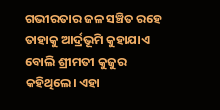ଗଭୀରତାର ଜଳ ସଞ୍ଚିତ ରହେ ତାହାକୁ ଆର୍ଦ୍ରଭୂମି କୁହାଯାଏ ବୋଲି ଶ୍ରୀମତୀ କୁଜୁର କହିଥିଲେ। ଏହା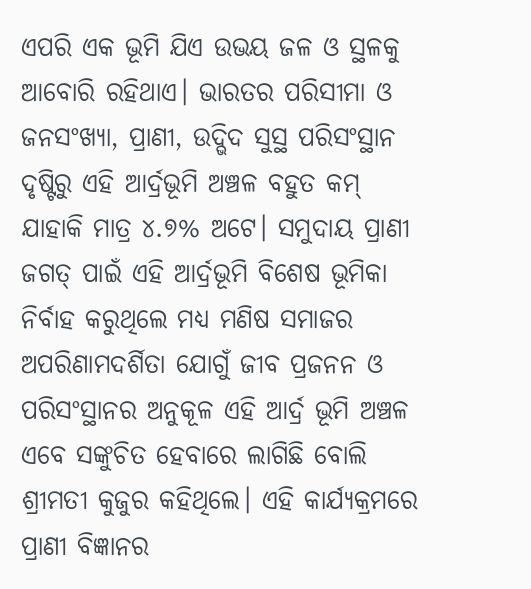ଏପରି ଏକ ଭୂମି ଯିଏ ଉଭୟ ଜଳ ଓ ସ୍ଥଳକୁ ଆବୋରି ରହିଥାଏ। ଭାରତର ପରିସୀମା ଓ ଜନସଂଖ୍ୟା, ପ୍ରାଣୀ, ଉଦ୍ଭିଦ ସୁସ୍ଥ ପରିସଂସ୍ଥାନ ଦୃଷ୍ଟିରୁ ଏହି ଆର୍ଦ୍ରଭୂମି ଅଞ୍ଚଳ ବହୁତ କମ୍ ଯାହାକି ମାତ୍ର ୪.୭% ଅଟେ। ସମୁଦାୟ ପ୍ରାଣୀ ଜଗତ୍ ପାଇଁ ଏହି ଆର୍ଦ୍ରଭୂମି ବିଶେଷ ଭୂମିକା ନିର୍ବାହ କରୁଥିଲେ ମଧ୍ୟ ମଣିଷ ସମାଜର ଅପରିଣାମଦର୍ଶିତା ଯୋଗୁଁ ଜୀବ ପ୍ରଜନନ ଓ ପରିସଂସ୍ଥାନର ଅନୁକୂଳ ଏହି ଆର୍ଦ୍ର ଭୂମି ଅଞ୍ଚଳ ଏବେ ସଙ୍କୁଚିତ ହେବାରେ ଲାଗିଛି ବୋଲି ଶ୍ରୀମତୀ କୁଜୁର କହିଥିଲେ। ଏହି କାର୍ଯ୍ୟକ୍ରମରେ ପ୍ରାଣୀ ବିଜ୍ଞାନର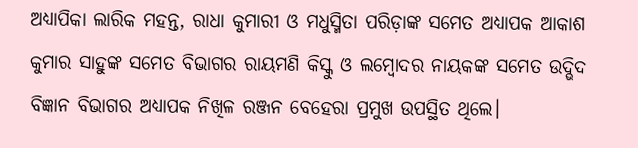ଅଧ୍ୟାପିକା ଲାରିକ ମହନ୍ତ, ରାଧା କୁମାରୀ ଓ ମଧୁସ୍ମିତା ପରିଡ଼ାଙ୍କ ସମେତ ଅଧ୍ୟାପକ ଆକାଶ କୁମାର ସାହୁଙ୍କ ସମେତ ବିଭାଗର ରାୟମଣି କିସ୍କୁ ଓ ଲମ୍ବୋଦର ନାୟକଙ୍କ ସମେତ ଉଦ୍ଭିଦ ବିଜ୍ଞାନ ବିଭାଗର ଅଧ୍ୟାପକ ନିଖିଳ ରଞ୍ଜନ ବେହେରା ପ୍ରମୁଖ ଉପସ୍ଥିତ ଥିଲେ।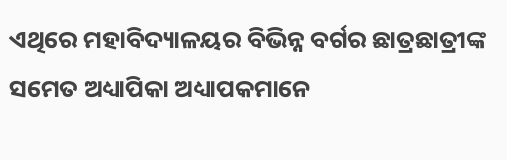ଏଥିରେ ମହାବିଦ୍ୟାଳୟର ବିଭିନ୍ନ ବର୍ଗର ଛାତ୍ରଛାତ୍ରୀଙ୍କ ସମେତ ଅଧ୍ୟାପିକା ଅଧ୍ୟାପକମାନେ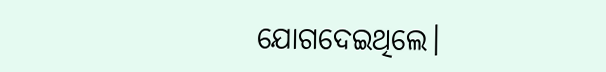ଯୋଗଦେଇଥିଲେ।